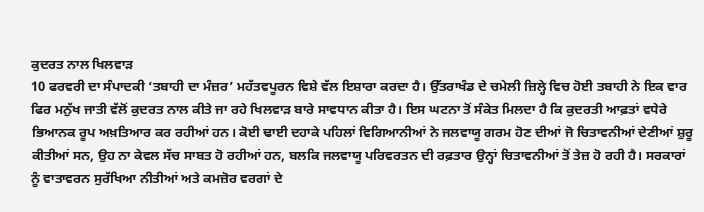ਕੁਦਰਤ ਨਾਲ ਖਿਲਵਾੜ
10 ਫਰਵਰੀ ਦਾ ਸੰਪਾਦਕੀ ‘ਤਬਾਹੀ ਦਾ ਮੰਜ਼ਰ’ ਮਹੱਤਵਪੂਰਨ ਵਿਸ਼ੇ ਵੱਲ ਇਸ਼ਾਰਾ ਕਰਦਾ ਹੈ। ਉੱਤਰਾਖੰਡ ਦੇ ਚਮੇਲੀ ਜ਼ਿਲ੍ਹੇ ਵਿਚ ਹੋਈ ਤਬਾਹੀ ਨੇ ਇਕ ਵਾਰ ਫਿਰ ਮਨੁੱਖ ਜਾਤੀ ਵੱਲੋਂ ਕੁਦਰਤ ਨਾਲ ਕੀਤੇ ਜਾ ਰਹੇ ਖਿਲਵਾੜ ਬਾਰੇ ਸਾਵਧਾਨ ਕੀਤਾ ਹੈ। ਇਸ ਘਟਨਾ ਤੋਂ ਸੰਕੇਤ ਮਿਲਦਾ ਹੈ ਕਿ ਕੁਦਰਤੀ ਆਫ਼ਤਾਂ ਵਧੇਰੇ ਭਿਆਨਕ ਰੂਪ ਅਖ਼ਤਿਆਰ ਕਰ ਰਹੀਆਂ ਹਨ। ਕੋਈ ਢਾਈ ਦਹਾਕੇ ਪਹਿਲਾਂ ਵਿਗਿਆਨੀਆਂ ਨੇ ਜਲਵਾਯੂ ਗਰਮ ਹੋਣ ਦੀਆਂ ਜੋ ਚਿਤਾਵਨੀਆਂ ਦੇਣੀਆਂ ਸ਼ੁਰੂ ਕੀਤੀਆਂ ਸਨ, ਉਹ ਨਾ ਕੇਵਲ ਸੱਚ ਸਾਬਤ ਹੋ ਰਹੀਆਂ ਹਨ, ਬਲਕਿ ਜਲਵਾਯੂ ਪਰਿਵਰਤਨ ਦੀ ਰਫ਼ਤਾਰ ਉਨ੍ਹਾਂ ਚਿਤਾਵਨੀਆਂ ਤੋਂ ਤੇਜ਼ ਹੋ ਰਹੀ ਹੈ। ਸਰਕਾਰਾਂ ਨੂੰ ਵਾਤਾਵਰਨ ਸੁਰੱਖਿਆ ਨੀਤੀਆਂ ਅਤੇ ਕਮਜ਼ੋਰ ਵਰਗਾਂ ਦੇ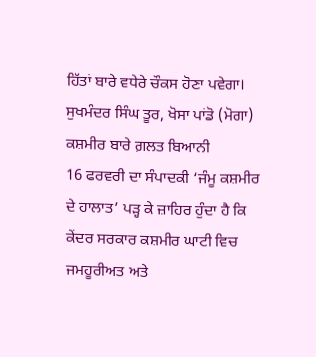ਹਿੱਤਾਂ ਬਾਰੇ ਵਧੇਰੇ ਚੌਕਸ ਹੋਣਾ ਪਵੇਗਾ।
ਸੁਖਮੰਦਰ ਸਿੰਘ ਤੂਰ, ਖੋਸਾ ਪਾਂਡੋ (ਮੋਗਾ)
ਕਸ਼ਮੀਰ ਬਾਰੇ ਗ਼ਲਤ ਬਿਆਨੀ
16 ਫਰਵਰੀ ਦਾ ਸੰਪਾਦਕੀ ‘ਜੰਮੂ ਕਸ਼ਮੀਰ ਦੇ ਹਾਲਾਤ’ ਪੜ੍ਹ ਕੇ ਜ਼ਾਹਿਰ ਹੁੰਦਾ ਹੈ ਕਿ ਕੇਂਦਰ ਸਰਕਾਰ ਕਸ਼ਮੀਰ ਘਾਟੀ ਵਿਚ ਜਮਹੂਰੀਅਤ ਅਤੇ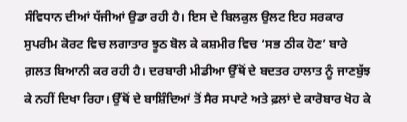ਸੰਵਿਧਾਨ ਦੀਆਂ ਧੱਜੀਆਂ ਉਡਾ ਰਹੀ ਹੈ। ਇਸ ਦੇ ਬਿਲਕੁਲ ਉਲਟ ਇਹ ਸਰਕਾਰ ਸੁਪਰੀਮ ਕੋਰਟ ਵਿਚ ਲਗਾਤਾਰ ਝੂਠ ਬੋਲ ਕੇ ਕਸ਼ਮੀਰ ਵਿਚ ‘ਸਭ ਠੀਕ ਹੋਣ’ ਬਾਰੇ ਗ਼ਲਤ ਬਿਆਨੀ ਕਰ ਰਹੀ ਹੈ। ਦਰਬਾਰੀ ਮੀਡੀਆ ਉੱਥੋਂ ਦੇ ਬਦਤਰ ਹਾਲਾਤ ਨੂੰ ਜਾਣਬੁੱਝ ਕੇ ਨਹੀਂ ਦਿਖਾ ਰਿਹਾ। ਉੱਥੋਂ ਦੇ ਬਾਸ਼ਿੰਦਿਆਂ ਤੋਂ ਸੈਰ ਸਪਾਟੇ ਅਤੇ ਫ਼ਲਾਂ ਦੇ ਕਾਰੋਬਾਰ ਖੋਹ ਕੇ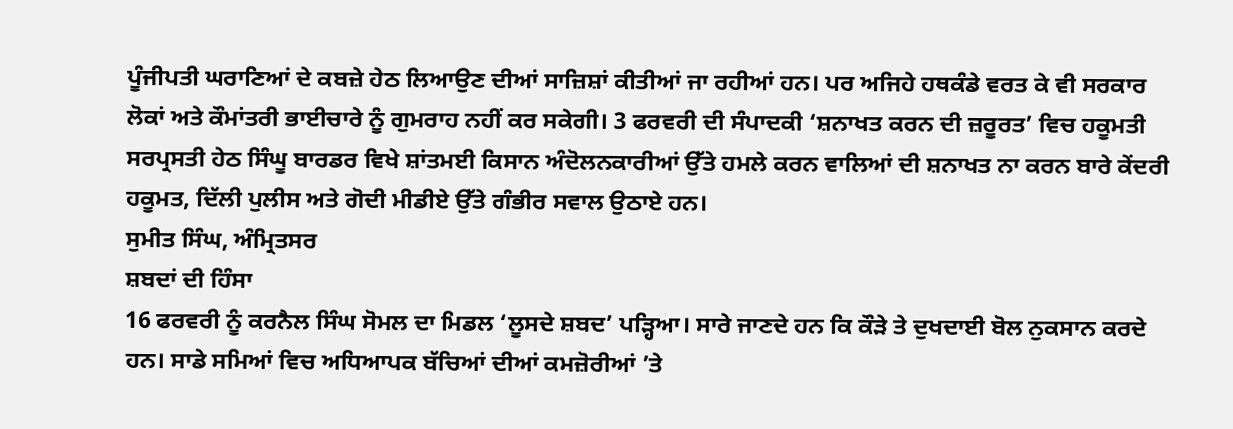ਪੂੰਜੀਪਤੀ ਘਰਾਣਿਆਂ ਦੇ ਕਬਜ਼ੇ ਹੇਠ ਲਿਆਉਣ ਦੀਆਂ ਸਾਜ਼ਿਸ਼ਾਂ ਕੀਤੀਆਂ ਜਾ ਰਹੀਆਂ ਹਨ। ਪਰ ਅਜਿਹੇ ਹਥਕੰਡੇ ਵਰਤ ਕੇ ਵੀ ਸਰਕਾਰ ਲੋਕਾਂ ਅਤੇ ਕੌਮਾਂਤਰੀ ਭਾਈਚਾਰੇ ਨੂੰ ਗੁਮਰਾਹ ਨਹੀਂ ਕਰ ਸਕੇਗੀ। 3 ਫਰਵਰੀ ਦੀ ਸੰਪਾਦਕੀ ‘ਸ਼ਨਾਖਤ ਕਰਨ ਦੀ ਜ਼ਰੂਰਤ’ ਵਿਚ ਹਕੂਮਤੀ ਸਰਪ੍ਰਸਤੀ ਹੇਠ ਸਿੰਘੂ ਬਾਰਡਰ ਵਿਖੇ ਸ਼ਾਂਤਮਈ ਕਿਸਾਨ ਅੰਦੋਲਨਕਾਰੀਆਂ ਉੱਤੇ ਹਮਲੇ ਕਰਨ ਵਾਲਿਆਂ ਦੀ ਸ਼ਨਾਖਤ ਨਾ ਕਰਨ ਬਾਰੇ ਕੇਂਦਰੀ ਹਕੂਮਤ, ਦਿੱਲੀ ਪੁਲੀਸ ਅਤੇ ਗੋਦੀ ਮੀਡੀਏ ਉੱਤੇ ਗੰਭੀਰ ਸਵਾਲ ਉਠਾਏ ਹਨ।
ਸੁਮੀਤ ਸਿੰਘ, ਅੰਮ੍ਰਿਤਸਰ
ਸ਼ਬਦਾਂ ਦੀ ਹਿੰਸਾ
16 ਫਰਵਰੀ ਨੂੰ ਕਰਨੈਲ ਸਿੰਘ ਸੋਮਲ ਦਾ ਮਿਡਲ ‘ਲੂਸਦੇ ਸ਼ਬਦ’ ਪੜ੍ਹਿਆ। ਸਾਰੇ ਜਾਣਦੇ ਹਨ ਕਿ ਕੌੜੇ ਤੇ ਦੁਖਦਾਈ ਬੋਲ ਨੁਕਸਾਨ ਕਰਦੇ ਹਨ। ਸਾਡੇ ਸਮਿਆਂ ਵਿਚ ਅਧਿਆਪਕ ਬੱਚਿਆਂ ਦੀਆਂ ਕਮਜ਼ੋਰੀਆਂ ’ਤੇ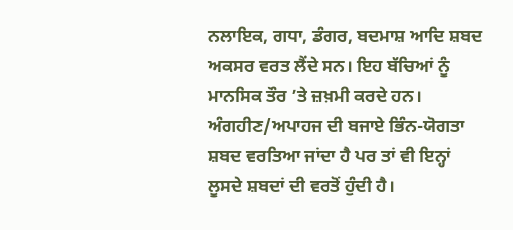ਨਲਾਇਕ, ਗਧਾ, ਡੰਗਰ, ਬਦਮਾਸ਼ ਆਦਿ ਸ਼ਬਦ ਅਕਸਰ ਵਰਤ ਲੈਂਦੇ ਸਨ। ਇਹ ਬੱਚਿਆਂ ਨੂੰ ਮਾਨਸਿਕ ਤੌਰ ’ਤੇ ਜ਼ਖ਼ਮੀ ਕਰਦੇ ਹਨ। ਅੰਗਹੀਣ/ਅਪਾਹਜ ਦੀ ਬਜਾਏ ਭਿੰਨ-ਯੋਗਤਾ ਸ਼ਬਦ ਵਰਤਿਆ ਜਾਂਦਾ ਹੈ ਪਰ ਤਾਂ ਵੀ ਇਨ੍ਹਾਂ ਲੂਸਦੇ ਸ਼ਬਦਾਂ ਦੀ ਵਰਤੋਂ ਹੁੰਦੀ ਹੈ।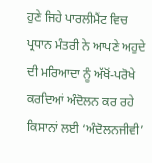ਹੁਣੇ ਜਿਹੇ ਪਾਰਲੀਮੈਂਟ ਵਿਚ ਪ੍ਰਧਾਨ ਮੰਤਰੀ ਨੇ ਆਪਣੇ ਅਹੁਦੇ ਦੀ ਮਰਿਆਦਾ ਨੂੰ ਅੱਖੋਂ-ਪਰੋਖੇ ਕਰਦਿਆਂ ਅੰਦੋਲਨ ਕਰ ਰਹੇ ਕਿਸਾਨਾਂ ਲਈ ‘ਅੰਦੋਲਨਜੀਵੀ’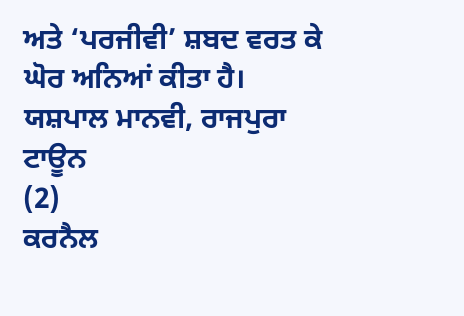ਅਤੇ ‘ਪਰਜੀਵੀ’ ਸ਼ਬਦ ਵਰਤ ਕੇ ਘੋਰ ਅਨਿਆਂ ਕੀਤਾ ਹੈ।
ਯਸ਼ਪਾਲ ਮਾਨਵੀ, ਰਾਜਪੁਰਾ ਟਾਊਨ
(2)
ਕਰਨੈਲ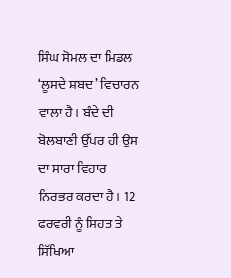ਸਿੰਘ ਸੋਮਲ ਦਾ ਮਿਡਲ ‘ਲੂਸਦੇ ਸ਼ਬਦ’ ਵਿਚਾਰਨ ਵਾਲਾ ਹੈ। ਬੰਦੇ ਦੀ ਬੋਲਬਾਣੀ ਉੱਪਰ ਹੀ ਉਸ ਦਾ ਸਾਰਾ ਵਿਹਾਰ ਨਿਰਭਰ ਕਰਦਾ ਹੈ। 12 ਫਰਵਰੀ ਨੂੰ ਸਿਹਤ ਤੇ ਸਿੱਖਿਆ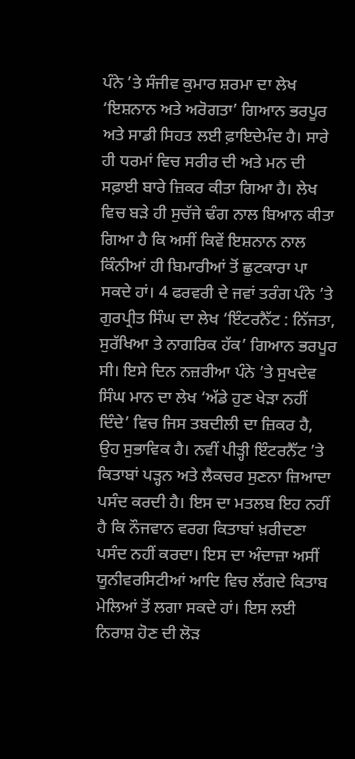ਪੰਨੇ ’ਤੇ ਸੰਜੀਵ ਕੁਮਾਰ ਸ਼ਰਮਾ ਦਾ ਲੇਖ ‘ਇਸ਼ਨਾਨ ਅਤੇ ਅਰੋਗਤਾ’ ਗਿਆਨ ਭਰਪੂਰ ਅਤੇ ਸਾਡੀ ਸਿਹਤ ਲਈ ਫ਼ਾਇਦੇਮੰਦ ਹੈ। ਸਾਰੇ ਹੀ ਧਰਮਾਂ ਵਿਚ ਸਰੀਰ ਦੀ ਅਤੇ ਮਨ ਦੀ ਸਫ਼ਾਈ ਬਾਰੇ ਜ਼ਿਕਰ ਕੀਤਾ ਗਿਆ ਹੈ। ਲੇਖ ਵਿਚ ਬੜੇ ਹੀ ਸੁਚੱਜੇ ਢੰਗ ਨਾਲ ਬਿਆਨ ਕੀਤਾ ਗਿਆ ਹੈ ਕਿ ਅਸੀਂ ਕਿਵੇਂ ਇਸ਼ਨਾਨ ਨਾਲ ਕਿੰਨੀਆਂ ਹੀ ਬਿਮਾਰੀਆਂ ਤੋਂ ਛੁਟਕਾਰਾ ਪਾ ਸਕਦੇ ਹਾਂ। 4 ਫਰਵਰੀ ਦੇ ਜਵਾਂ ਤਰੰਗ ਪੰਨੇ ’ਤੇ ਗੁਰਪ੍ਰੀਤ ਸਿੰਘ ਦਾ ਲੇਖ ‘ਇੰਟਰਨੈੱਟ : ਨਿੱਜਤਾ, ਸੁਰੱਖਿਆ ਤੇ ਨਾਗਰਿਕ ਹੱਕ’ ਗਿਆਨ ਭਰਪੂਰ ਸੀ। ਇਸੇ ਦਿਨ ਨਜ਼ਰੀਆ ਪੰਨੇ ’ਤੇ ਸੁਖਦੇਵ ਸਿੰਘ ਮਾਨ ਦਾ ਲੇਖ ‘ਅੱਡੇ ਹੁਣ ਖੇੜਾ ਨਹੀਂ ਦਿੰਦੇ’ ਵਿਚ ਜਿਸ ਤਬਦੀਲੀ ਦਾ ਜ਼ਿਕਰ ਹੈ, ਉਹ ਸੁਭਾਵਿਕ ਹੈ। ਨਵੀਂ ਪੀੜ੍ਹੀ ਇੰਟਰਨੈੱਟ ’ਤੇ ਕਿਤਾਬਾਂ ਪੜ੍ਹਨ ਅਤੇ ਲੈਕਚਰ ਸੁਣਨਾ ਜ਼ਿਆਦਾ ਪਸੰਦ ਕਰਦੀ ਹੈ। ਇਸ ਦਾ ਮਤਲਬ ਇਹ ਨਹੀਂ ਹੈ ਕਿ ਨੌਜਵਾਨ ਵਰਗ ਕਿਤਾਬਾਂ ਖ਼ਰੀਦਣਾ ਪਸੰਦ ਨਹੀਂ ਕਰਦਾ। ਇਸ ਦਾ ਅੰਦਾਜ਼ਾ ਅਸੀਂ ਯੂਨੀਵਰਸਿਟੀਆਂ ਆਦਿ ਵਿਚ ਲੱਗਦੇ ਕਿਤਾਬ ਮੇਲਿਆਂ ਤੋਂ ਲਗਾ ਸਕਦੇ ਹਾਂ। ਇਸ ਲਈ ਨਿਰਾਸ਼ ਹੋਣ ਦੀ ਲੋੜ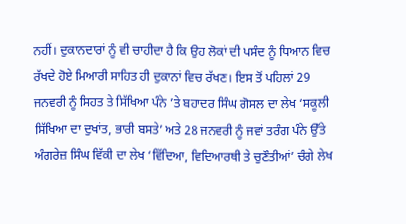ਨਹੀਂ। ਦੁਕਾਨਦਾਰਾਂ ਨੂੰ ਵੀ ਚਾਹੀਦਾ ਹੈ ਕਿ ਉਹ ਲੋਕਾਂ ਦੀ ਪਸੰਦ ਨੂੰ ਧਿਆਨ ਵਿਚ ਰੱਖਦੇ ਹੋਏ ਮਿਆਰੀ ਸਾਹਿਤ ਹੀ ਦੁਕਾਨਾਂ ਵਿਚ ਰੱਖਣ। ਇਸ ਤੋਂ ਪਹਿਲਾਂ 29 ਜਨਵਰੀ ਨੂੰ ਸਿਹਤ ਤੇ ਸਿੱਖਿਆ ਪੰਨੇ ’ਤੇ ਬਹਾਦਰ ਸਿੰਘ ਗੋਸਲ ਦਾ ਲੇਖ ‘ਸਕੂਲੀ ਸਿੱਖਿਆ ਦਾ ਦੁਖਾਂਤ, ਭਾਰੀ ਬਸਤੇ’ ਅਤੇ 28 ਜਨਵਰੀ ਨੂੰ ਜਵਾਂ ਤਰੰਗ ਪੰਨੇ ਉੱਤੇ ਅੰਗਰੇਜ਼ ਸਿੰਘ ਵਿੱਕੀ ਦਾ ਲੇਖ ‘ਵਿੱਦਿਆ, ਵਿਦਿਆਰਥੀ ਤੇ ਚੁਣੌਤੀਆਂ’ ਚੰਗੇ ਲੇਖ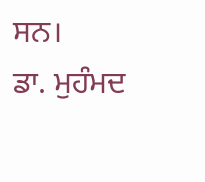ਸਨ।
ਡਾ. ਮੁਹੰਮਦ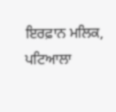ਇਰਫ਼ਾਨ ਮਲਿਕ, ਪਟਿਆਲਾ